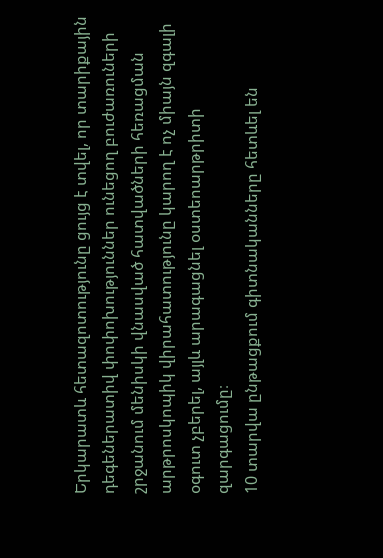Երկարատև հետազոտությունը ցույց է տվել, որ տարիքային դեգեներատիվ փոփոխություններ ունեցող բուժառուների շրջանում մենիսկի վնասված հատվածների հեռացման արթրոսկոպիկ վիրահատությունը կարող է ոչ միայն զգալի օգուտ չբերել, այլև արագացնել օստեոարթրիտի զարգացումը։
10 տարվա ընթացքում գիտնականները հետևել են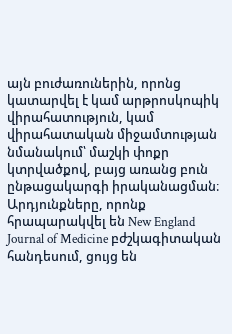այն բուժառուներին, որոնց կատարվել է կամ արթրոսկոպիկ վիրահատություն, կամ վիրահատական միջամտության նմանակում՝ մաշկի փոքր կտրվածքով, բայց առանց բուն ընթացակարգի իրականացման։ Արդյունքները, որոնք հրապարակվել են New England Journal of Medicine բժշկագիտական հանդեսում, ցույց են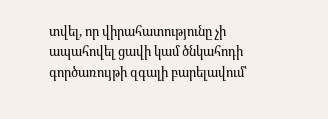տվել, որ վիրահատությունը չի ապահովել ցավի կամ ծնկահոդի գործառույթի զգալի բարելավում՝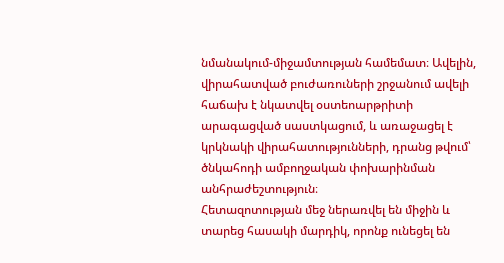նմանակում-միջամտության համեմատ։ Ավելին, վիրահատված բուժառուների շրջանում ավելի հաճախ է նկատվել օստեոարթրիտի արագացված սաստկացում, և առաջացել է կրկնակի վիրահատությունների, դրանց թվում՝ ծնկահոդի ամբողջական փոխարինման անհրաժեշտություն։
Հետազոտության մեջ ներառվել են միջին և տարեց հասակի մարդիկ, որոնք ունեցել են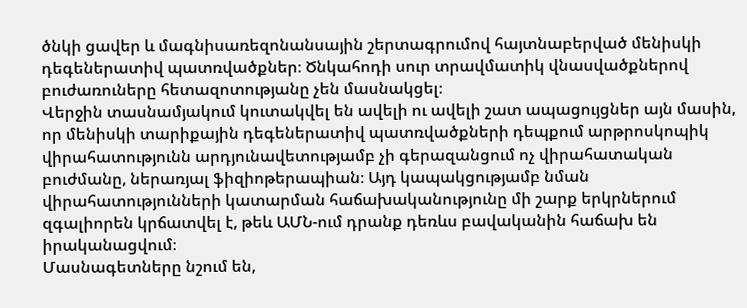ծնկի ցավեր և մագնիսառեզոնանսային շերտագրումով հայտնաբերված մենիսկի դեգեներատիվ պատռվածքներ։ Ծնկահոդի սուր տրավմատիկ վնասվածքներով բուժառուները հետազոտությանը չեն մասնակցել։
Վերջին տասնամյակում կուտակվել են ավելի ու ավելի շատ ապացույցներ այն մասին, որ մենիսկի տարիքային դեգեներատիվ պատռվածքների դեպքում արթրոսկոպիկ վիրահատությունն արդյունավետությամբ չի գերազանցում ոչ վիրահատական բուժմանը, ներառյալ ֆիզիոթերապիան։ Այդ կապակցությամբ նման վիրահատությունների կատարման հաճախականությունը մի շարք երկրներում զգալիորեն կրճատվել է, թեև ԱՄՆ-ում դրանք դեռևս բավականին հաճախ են իրականացվում։
Մասնագետները նշում են,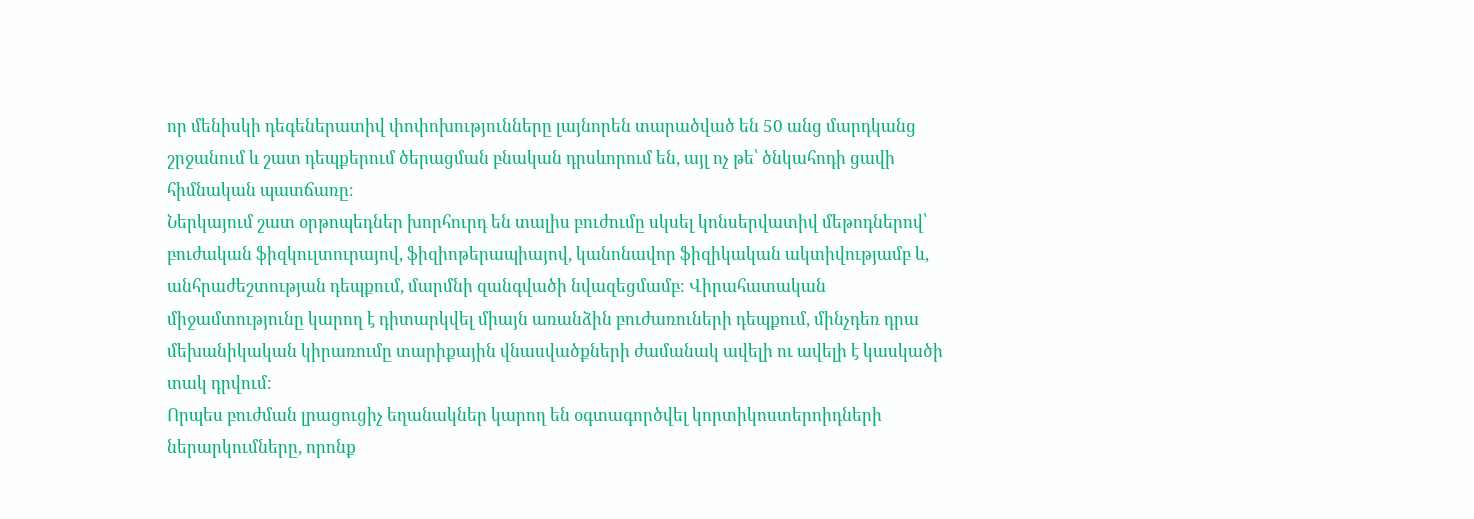որ մենիսկի դեգեներատիվ փոփոխությունները լայնորեն տարածված են 50 անց մարդկանց շրջանում և շատ դեպքերում ծերացման բնական դրսևորում են, այլ ոչ թե՝ ծնկահոդի ցավի հիմնական պատճառը։
Ներկայում շատ օրթոպեդներ խորհուրդ են տալիս բուժումը սկսել կոնսերվատիվ մեթոդներով՝ բուժական ֆիզկուլտուրայով, ֆիզիոթերապիայով, կանոնավոր ֆիզիկական ակտիվությամբ և, անհրաժեշտության դեպքում, մարմնի զանգվածի նվազեցմամբ։ Վիրահատական միջամտությունը կարող է դիտարկվել միայն առանձին բուժառուների դեպքում, մինչդեռ դրա մեխանիկական կիրառումը տարիքային վնասվածքների ժամանակ ավելի ու ավելի է կասկածի տակ դրվում։
Որպես բուժման լրացուցիչ եղանակներ կարող են օգտագործվել կորտիկոստերոիդների ներարկումները, որոնք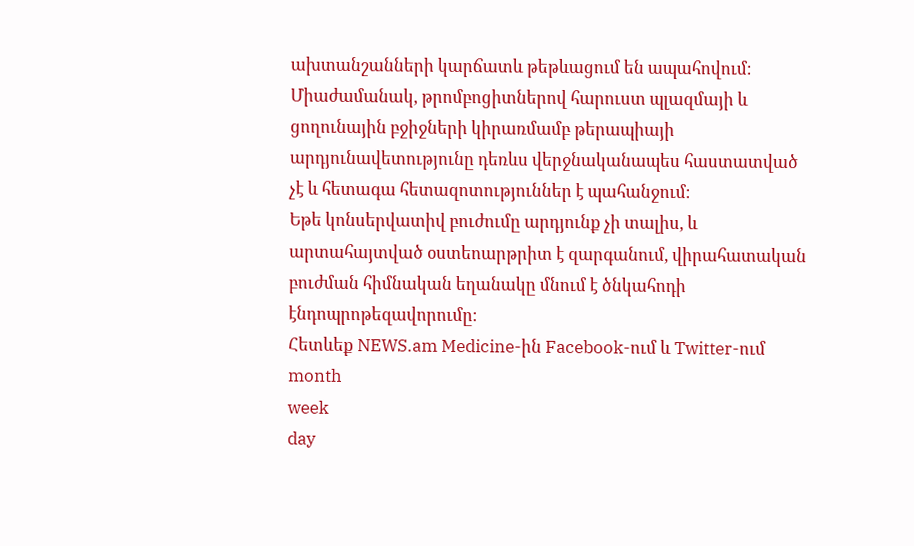ախտանշանների կարճատև թեթևացում են ապահովում։ Միաժամանակ, թրոմբոցիտներով հարուստ պլազմայի և ցողունային բջիջների կիրառմամբ թերապիայի արդյունավետությունը դեռևս վերջնականապես հաստատված չէ և հետագա հետազոտություններ է պահանջում։
Եթե կոնսերվատիվ բուժումը արդյունք չի տալիս, և արտահայտված օստեոարթրիտ է զարգանում, վիրահատական բուժման հիմնական եղանակը մնում է ծնկահոդի էնդոպրոթեզավորումը։
Հետևեք NEWS.am Medicine-ին Facebook-ում և Twitter-ում
month
week
day